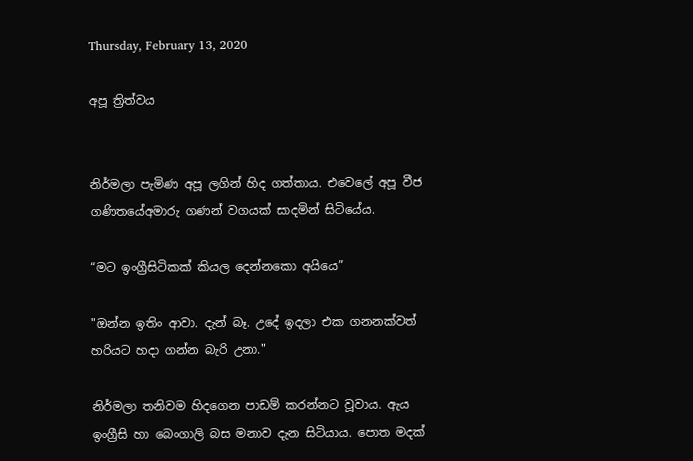Thursday, February 13, 2020

අපූ ත්‍රිත්වය


නිර්මලා පැමිණ අපූ ලගින් හිද ගත්තාය. එවෙලේ අපූ වීජ ගණිතයේඅමාරු ගණන් වගයක් සාදමින් සිටියේය.

“මට ඉංග්‍රීසිටිකක් කියල දෙන්නකො අයියෙ”

"ඔන්න ඉතිං ආවා. දැන් බෑ. උදේ ඉදලා එක ගනනක්වත් හරියට හදා ගන්න බැරි උනා."

නිර්මලා තනිවම හිදගෙන පාඩම් කරන්නට වූවාය. ඇය ඉංග්‍රීසි හා බෙංගාලි බස මනාව දැන සිටියාය. පොත මදක්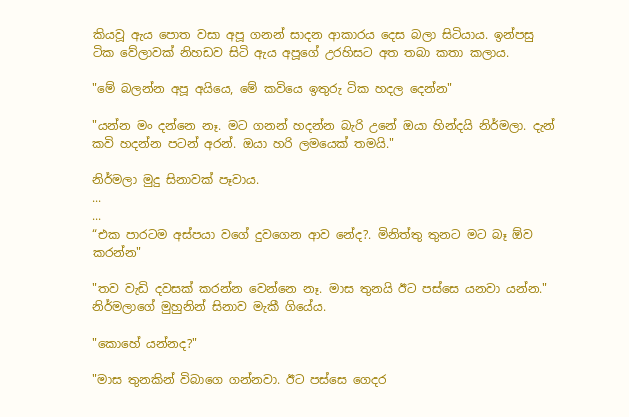කියවූ ඇය පොත වසා අපූ ගනන් සාදන ආකාරය දෙස බලා සිටියාය. ඉන්පසු ටික වේලාවක් නිහඩව සිටි ඇය අපූගේ උරහිසට අත තබා කතා කලාය.

"මේ බලන්න අපූ අයියෙ, මේ කවියෙ ඉතුරු ටික හදල දෙන්න"

"යන්න මං දන්නෙ නෑ. මට ගනන් හදන්න බැරි උනේ ඔයා හින්දයි නිර්මලා. දැන් කවි හදන්න පටන් අරන්. ඔයා හරි ලමයෙක් තමයි."

නිර්මලා මුදු සිනාවක් පෑවාය.
...
...
“එක පාරටම අස්පයා වගේ දුවගෙන ආව නේද?. මිනිත්තු තුනට මට බෑ ඕව කරන්න"

"තව වැඩි දවසක් කරන්න වෙන්නෙ නෑ. මාස තුනයි ඊට පස්සෙ යනවා යන්න." නිර්මලාගේ මුහුනින් සිනාව මැකී ගියේය.

"කොහේ යන්නද?"

"මාස තුනකින් විබාගෙ ගන්නවා. ඊට පස්සෙ ගෙදර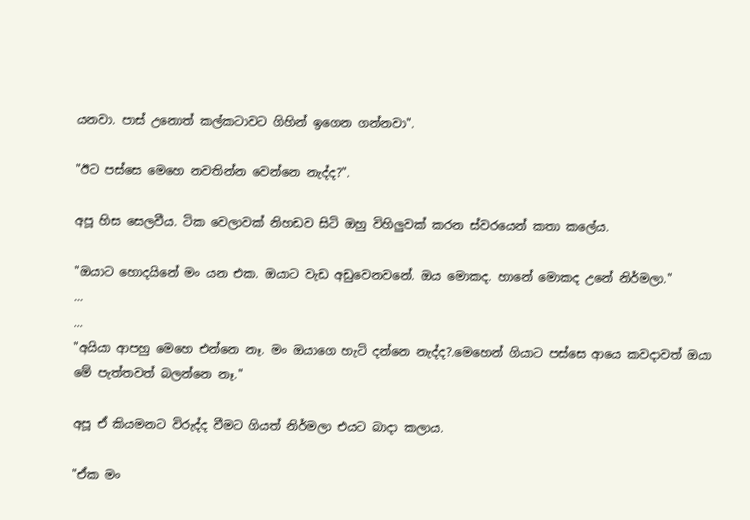යනවා. පාස් උනොත් කල්කටාවට ගිහින් ඉගෙන ගන්නවා".

"ඊට පස්සෙ මෙහෙ නවතින්න වෙන්නෙ නැද්ද?".

අපූ හිස සෙලවීය. ටික වෙලාවක් නිහඩව සිටි ඔහු විහිලුවක් කරන ස්වරයෙන් කතා කලේය.

"ඔයාට හොදයිනේ මං යන එක. ඔයාට වැඩ අඩුවෙනවනේ. ඔය මොකද. හානේ මොකද උනේ නිර්මලා."
...
...
"අයියා ආපහු මෙහෙ එන්නෙ නෑ. මං ඔයාගෙ හැටි දන්නෙ නැද්ද?.මෙහෙන් ගියාට පස්සෙ ආයෙ කවදාවත් ඔයා මේ පැත්තවත් බලන්නෙ නෑ."

අපූ ඒ කියමනට විරුද්ද වීමට ගියත් නිර්මලා එයට බාදා කලාය.

"ඒක මං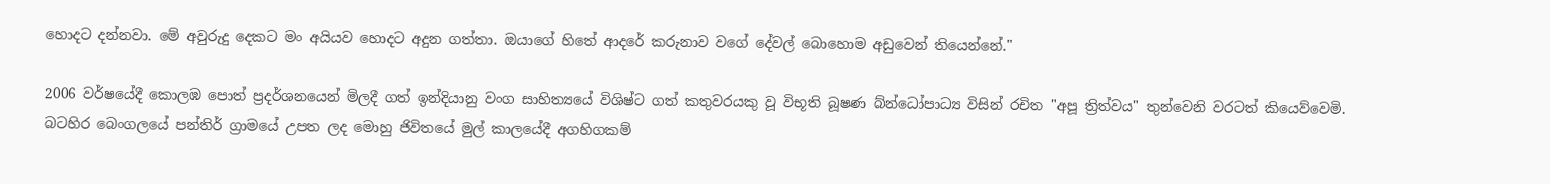හොදට දන්නවා. මේ අවුරුදු දෙකට මං අයියව හොදට අදුන ගත්තා. ඔයාගේ හිතේ ආදරේ කරුනාව වගේ දේවල් බොහොම අඩුවෙන් තියෙන්නේ."

2006 වර්ෂයේදී කොලඹ පොත් ප්‍රදර්ශනයෙන් මිලදී ගත් ඉන්දියානු වංග සාහිත්‍යයේ විශිෂ්ට ගත් කතුවරයකු වූ විභූති බූෂණ බ්න්ධෝපාධ්‍ය විසින් රචිත "අපූ ත්‍රිත්වය" තුන්වෙනි වරටත් කියෙව්වෙමි.
බටහිර බෙංගලයේ පන්තිර් ග්‍රාමයේ උපත ලද මොහු ජිවිතයේ මුල් කාලයේදී අගහිගකම්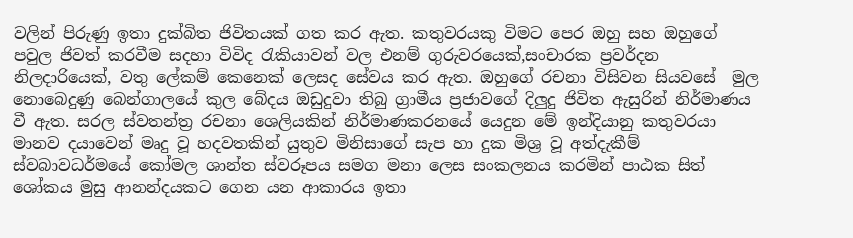වලින් පිරුණු ඉතා දුක්බිත ජිවිතයක් ගත කර ඇත. කතුවරයකු විමට පෙර ඔහු සහ ඔහුගේ පවුල ජිවත් කරවීම සදහා විවිද රැකියාවන් වල එනම් ගුරුවරයෙක්,සංචාරක ප්‍රවර්දන නිලදාරියෙක්, වතු ලේකම් කෙනෙක් ලෙසද සේවය කර ඇත. ඔහුගේ රචනා විසිවන සියවසේ  මුල නොබෙදුණු බෙන්ගාලයේ කුල බේදය ඔඩුදුවා තිබු ග්‍රාමීය ප්‍රජාවගේ දිලුදු ජිවිත ඇසුරින් නිර්මාණය වී ඇත. සරල ස්වතන්ත්‍ර රචනා ශෙලියකින් නිර්මාණකරනයේ යෙදුන මේ ඉන්දියානු කතුවරයා මානව දයාවෙන් මෘදු වූ හදවතකින් යුතුව මිනිසාගේ සැප හා දුක මිශ්‍ර වූ අත්දැකීම් ස්වබාවධර්මයේ කෝමල ශාන්ත ස්වරූපය සමග මනා ලෙස සංකලනය කරමින් පාඨක සිත් ශෝකය මුසු ආනන්දයකට ගෙන යන ආකාරය ඉතා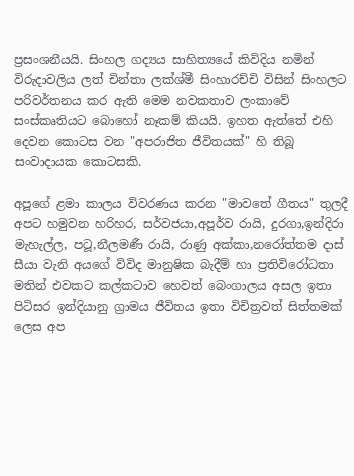ප්‍රසංශනීයයි. සිංහල ගද්‍යය සාහිත්‍යයේ කිවිදිය නමින් විරුදාවලිය ලත් චින්තා ලක්ශ්මී සිංහාරච්චි විසින් සිංහලට පරිවර්තනය කර ඇති මෙම නවකතාව ලංකාවේ සංස්කෘතියට බොහෝ නෑකම් කියයි. ඉහත ඇත්තේ එහි දෙවන කොටස වන "අපරාජිත ජීවිතයක්" හි තිබූ සංවාදායක කොටසකි.

අපූගේ ළමා කාලය විවරණය කරන "මාවතේ ගීතය" තුලදී අපට හමුවන හරිහර, සර්වජයා,අපූර්ව රායි, දුරගා,ඉන්දිරා මැහැල්ල, පටූ,නීලමණී රායි, රාණු අක්කා,නරෝත්තම දාස් සීයා වැනි අයගේ විවිද මානුෂික බැදීම් හා ප්‍රතිවිරෝධතා මතින් එවකට කල්කටාව හෙවත් බෙංගාලය අසල ඉතා පිටිසර ඉන්දියානු ග්‍රාමය ජීවිතය ඉතා විචිත්‍රවත් සිත්තමක් ලෙස අප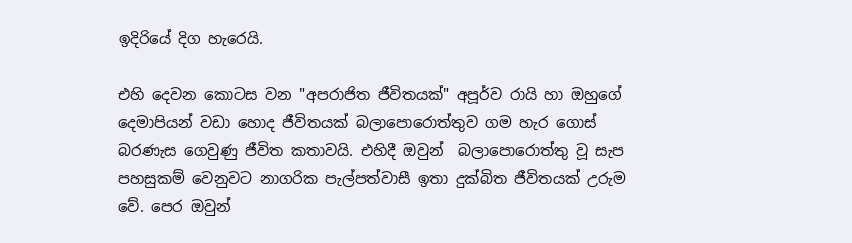ඉදිරියේ දිග හැරෙයි.

එහි දෙවන කොටස වන "අපරාජිත ජීවිතයක්" අපූර්ව රායි හා ඔහුගේ දෙමාපියන් වඩා හොද ජීවිතයක් බලාපොරොත්තුව ගම හැර ගොස් බරණැස ගෙවුණු ජීවිත කතාවයි. එහිදී ඔවුන්  බලාපොරොත්තු වූ සැප පහසුකම් වෙනුවට නාගරික පැල්පත්වාසී ඉතා දුක්බිත ජීවිතයක් උරුම වේ. පෙර ඔවුන්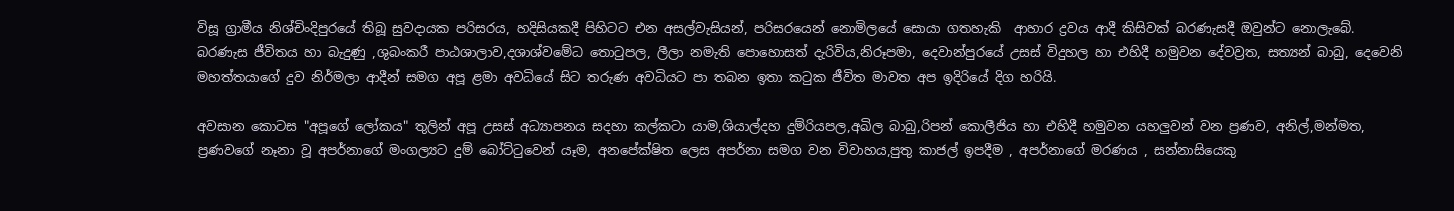විසූ ග්‍රාමීය නිශ්චිංදිපුරයේ තිබූ සුවදායක පරිසරය, හදිසියකදී පිහිටට එන අසල්වැසියන්, පරිසරයෙන් නොමිලයේ සොයා ගතහැකි  ආහාර ද්‍රවය ආදී කිසිවක් බරණැසදී ඔවුන්ට නොලැබේ. බරණැස ජීවිතය හා බැදුණු ,ශුබංකරී පාඨශාලාව,දශාශ්වමේධ තොටුපල, ලීලා නමැති පොහොසත් දැරිවිය,නිරූපමා, දෙවාන්පුරයේ උසස් විදුහල හා එහිදී හමුවන දේවව්‍රත, සත්‍යන් බාබු, දෙවෙනි මහත්තයාගේ දුව නිර්මලා ආදීන් සමග අපූ ළමා අවධියේ සිට තරුණ අවධියට පා තබන ඉතා කටුක ජීවිත මාවත අප ඉදිරියේ දිග හරියි.

අවසාන කොටස "අපූගේ ලෝකය" තුලින් අපූ උසස් අධ්‍යාපනය සදහා කල්කටා යාම,ශියාල්දහ දුම්රියපල,අඛිල බාබු,රිපන් කොලීජිය හා එහිදී හමුවන යහලුවන් වන ප්‍රණව, අනිල්,මන්මත, ප්‍රණවගේ නෑනා වූ අපර්නාගේ මංගල්‍යට දුම් බෝට්ටුවෙන් යෑම, අනපේක්ෂිත ලෙස අපර්නා සමග වන විවාහය,පුතු කාජල් ඉපදීම , අපර්නාගේ මරණය , සන්නාසියෙකු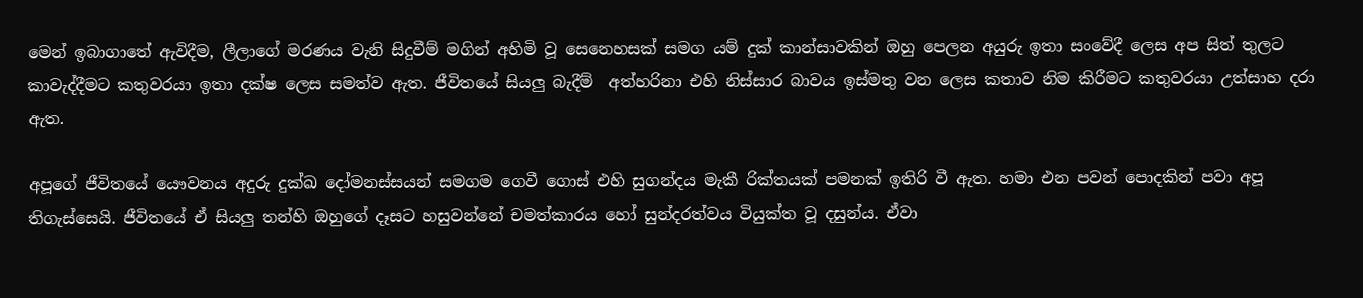මෙන් ඉබාගාතේ ඇවිදීම, ලීලාගේ මරණය වැනි සිදුවීම් මගින් අහිමි වූ සෙනෙහසක් සමග යම් දුක් කාන්සාවකින් ඔහු පෙලන අයුරු ඉතා සංවේදී ලෙස අප සිත් තුලට කාවැද්දීමට කතුවරයා ඉතා දක්ෂ ලෙස සමත්ව ඇත. ජීවිතයේ සියලු බැදීම්  අත්හරිනා එහි නිස්සාර බාවය ඉස්මතු වන ලෙස කතාව නිම කිරීමට කතුවරයා උත්සාහ දරා ඇත.

අපූගේ ජීවිතයේ යෞවනය අදුරු දුක්ඛ දෝමනස්සයන් සමගම ගෙවී ගොස් එහි සුගන්දය මැකී රික්තයක් පමනක් ඉතිරි වී ඇත. හමා එන පවන් පොදකින් පවා අපූ තිගැස්සෙයි. ජීවිතයේ ඒ සියලු තන්හි ඔහුගේ දෑසට හසුවන්නේ චමත්කාරය හෝ සුන්දරත්වය වියුක්ත වූ දසුන්ය. ඒවා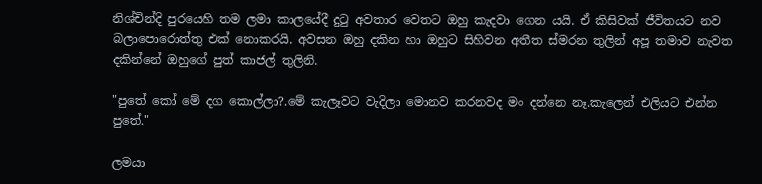නිශ්චින්දි පුරයෙහි තම ලමා කාලයේදී දුටු අවතාර වෙතට ඔහු කැදවා ගෙන යයි. ඒ කිසිවක් ජීවිතයට නව බලාපොරොත්තු එක් නොකරයි. අවසන ඔහු දකින හා ඔහුට සිහිවන අතීත ස්මරන තුලින් අපූ තමාව නැවත දකින්නේ ඔහුගේ පුත් කාජල් තුලිනි.

"පුතේ කෝ මේ දග කොල්ලා?.මේ කැලෑවට වැදිලා මොනව කරනවද මං දන්නෙ නෑ.කැලෙන් එලියට එන්න පුතේ."

ලමයා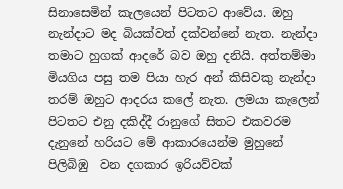සිනාසෙමින් කැලයෙන් පිටතට ආවේය. ඔහු නැන්දාට මද බියක්වත් දක්වන්නේ නැත. නැන්දා තමාට හුගක් ආදරේ බව ඔහු දනියි. අත්තම්මා මියගිය පසු තම පියා හැර අන් කිසිවකු නැන්දා තරම් ඔහුට ආදරය කලේ නැත. ලමයා කැලෙන් පිටතට එනු දකිද්දී රානුගේ සිතට එකවරම දැනුනේ හරියට මේ ආකාරයෙන්ම මුහුනේ පිලිබිඹු  වන දගකාර ඉරියව්වක්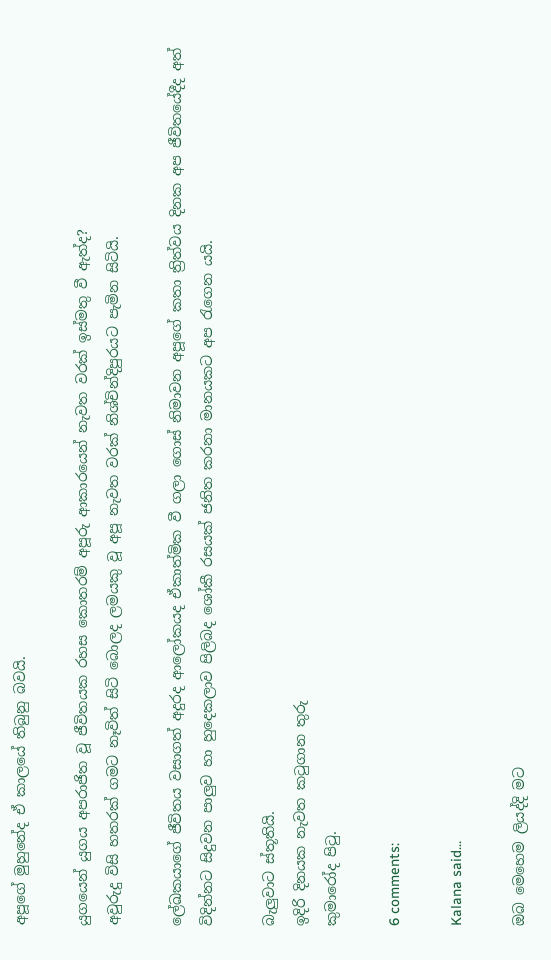අපූගේ මුහුනේද ඒ කාලයේ තිබුනු බවයි.

යුගයෙන් යුගය අපරාජිත වූ ජීවිතයක රහස කොතරම් අපූරු ආකාරයෙන් නැවත වරක් ඉස්මතු වී ඇත්ද?
අවුරුදු විසි හතරක් ගමට නෑවිත් සිටි බොලද ලමයකු වූ අපූ නැවත වරක් නිශ්චින්දිපුරයට පැමින සිටියි.

ලේඛකයාගේ ජීවිතය වසාගත් අදුරද ආලෝකයද ඒකාත්මික වී ගලා ගොස් නිමාවන අපූගේ කතා ත්‍රිත්වය දිනක අප ජීවිතයේදීද අත් විදින්නට සිදුවන පාලුව හා හුදෙකලාව පිලිබද ශෝකී රසයක් ජනිත කරනා මානයකට අප රැගෙන යයි.

බැලුවාට ස්තූතියි.
ඉදිරි දිනයක නැවත කටුගාන තුරු
කුමාරෝද පිටු.

6 comments:

Kalana said...

ඔබ මෙහෙම ලියද්දි මට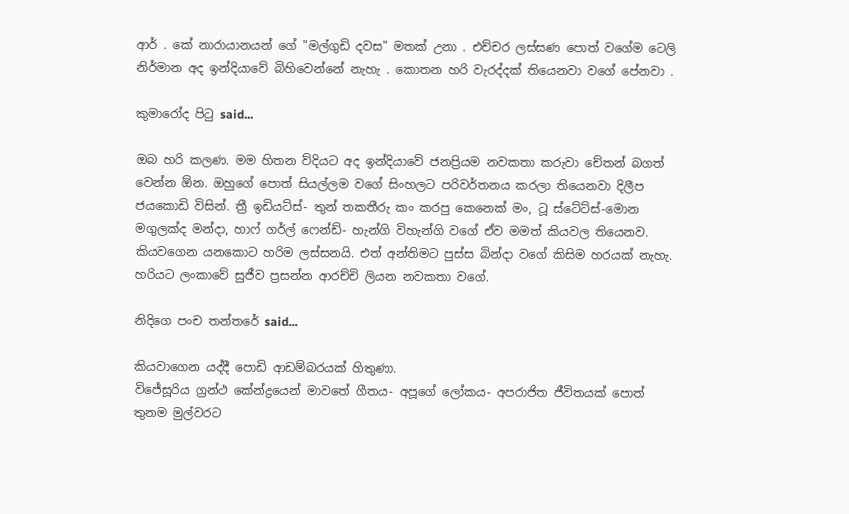ආර් . කේ නාරායානයන් ගේ "මල්ගුඩි දවස" මතක් උනා . එච්චර ලස්සණ පොත් වගේම ටෙලි නිර්මාන අද ඉන්දියාවේ බිහිවෙන්නේ නැහැ . කොතන හරි වැරද්දක් තියෙනවා වගේ පේනවා .

කුමාරෝද පිටු said...

ඔබ හරි කලණ. මම හිතන ව්දියට අද ඉන්දියාවේ ජනප්‍රියම නවකතා කරුවා චේතන් බගත් වෙන්න ඕන. ඔහුගේ පොත් සියල්ලම වගේ සිංහලට පරිවර්තනය කරලා තියෙනවා දිලීප ජයකොඩි විසින්. ත්‍රී ඉඩියට්ස්- තුන් තකතීරු කං කරපු කෙනෙක් මං, ටූ ස්ටේට්ස්-මොන මගුලක්ද මන්දා, හාෆ් ගර්ල් ෆෙන්ඩ්- හැන්ගි විහැන්ගි වගේ ඒව මමත් කියවල තියෙනව. කියවගෙන යනකොට හරිම ලස්සනයි. එත් අන්තිමට පුස්ස බින්දා වගේ කිසිම හරයක් නැහැ. හරියට ලංකාවේ සුජීව ප්‍රසන්න ආරච්චි ලියන නවකතා වගේ.

නිදිගෙ පංච තන්තරේ said...

කියවාගෙන යද්දී පොඩි ආඩම්බරයක් හිතුණා.
විජේසූරිය ග්‍රන්ථ කේන්ද්‍රයෙන් මාවතේ ගීතය- අපූගේ ලෝකය- අපරාජිත ජීවිතයක් පොත් තුනම මුල්වරට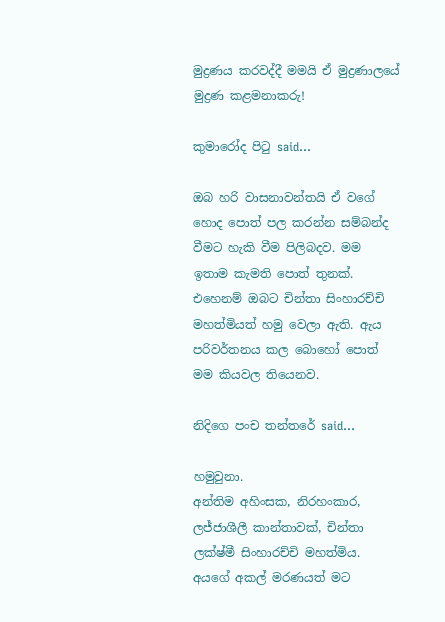මුද්‍රණය කරවද්දී මමයි ඒ මුද්‍රණාලයේ මුද්‍රණ කළමනාකරු!

කුමාරෝද පිටු said...

ඔබ හරි වාසනාවන්තයි ඒ වගේ හොද පොත් පල කරන්න සම්බන්ද වීමට හැකි වීම පිලිබදව. මම ඉතාම කැමති පොත් තුනක්. එහෙනම් ඔබට චින්තා සිංහාරච්චි මහත්මියත් හමු වෙලා ඇති. ඇය පරිවර්තනය කල බොහෝ පොත් මම කියවල තියෙනව.

නිදිගෙ පංච තන්තරේ said...

හමුවුනා.
අන්තිම අහිංසක, නිරහංකාර, ලජ්ජාශීලී කාන්තාවක්, චින්තා ලක්ෂ්මී සිංහාරච්චි මහත්මිය.
අයගේ අකල් මරණයත් මට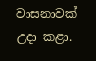වාසනාවක් උදා කළා.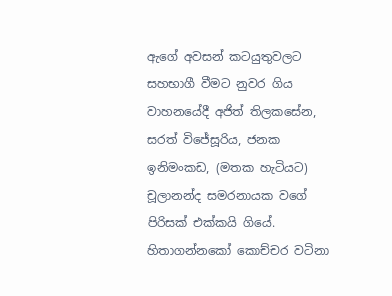ඇගේ අවසන් කටයුතුවලට සහභාගී වීමට නුවර ගිය වාහනයේදී අජිත් තිලකසේන, සරත් විජේසූරිය, ජනක ඉනිමංකඩ, (මතක හැටියට) චූලානන්ද සමරනායක වගේ පිරිසක් එක්කයි ගියේ.
හිතාගන්නකෝ කොච්චර වටිනා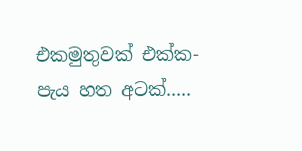එකමුතුවක් එක්ක- පැය හත අටක්.....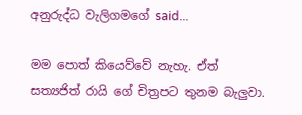අනුරුද්ධ වැලිගමගේ said...

මම පොත් කියෙව්වේ නැහැ. ඒත් සත්‍යජිත් රායි ගේ චිත්‍රපට තුනම බැලුවා.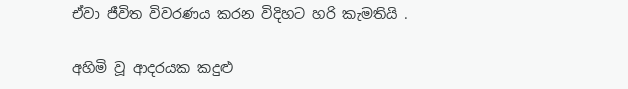ඒවා ජීවිත විවරණය කරන විදිහට හරි කැමතියි .

අහිමි වූ ආදරයක කදුළු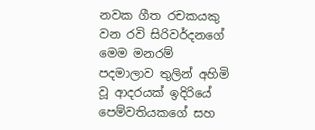නවක ගීත රචකයකු වන රවි සිරිවර්දනගේ   මෙම මනරම් පදමාලාව තුලින් අහිමි වූ ආදරයක් ඉදිරියේ පෙම්වතියකගේ සහ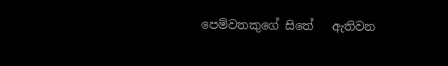පෙම්වතකුගේ සිතේ   ඇතිවන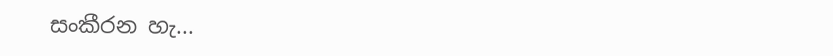සංකීරන හැ...